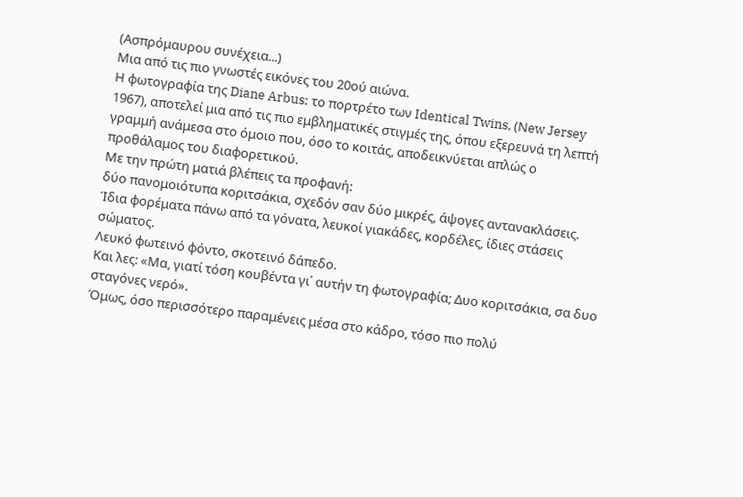(Ασπρόμαυρου συνέχεια...)
Μια από τις πιο γνωστές εικόνες του 20ού αιώνα.
Η φωτογραφία της Diane Arbus: το πορτρέτο των Identical Twins, (Νew Jersey 1967), αποτελεί μια από τις πιο εμβληματικές στιγμές της, όπου εξερευνά τη λεπτή γραμμή ανάμεσα στο όμοιο που, όσο το κοιτάς, αποδεικνύεται απλώς ο προθάλαμος του διαφορετικού.
Με την πρώτη ματιά βλέπεις τα προφανή:
δύο πανομοιότυπα κοριτσάκια, σχεδόν σαν δύο μικρές, άψογες αντανακλάσεις.
Ίδια φορέματα πάνω από τα γόνατα, λευκοί γιακάδες, κορδέλες, ίδιες στάσεις σώματος.
Λευκό φωτεινό φόντο, σκοτεινό δάπεδο.
Και λες: «Μα, γιατί τόση κουβέντα γι΄ αυτήν τη φωτογραφία; Δυο κοριτσάκια, σα δυο σταγόνες νερό».
Όμως, όσο περισσότερο παραμένεις μέσα στο κάδρο, τόσο πιο πολύ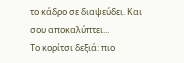το κάδρο σε διαψεύδει. Και σου αποκαλύπτει...
Το κορίτσι δεξιά: πιο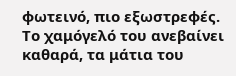φωτεινό, πιο εξωστρεφές.
Το χαμόγελό του ανεβαίνει καθαρά, τα μάτια του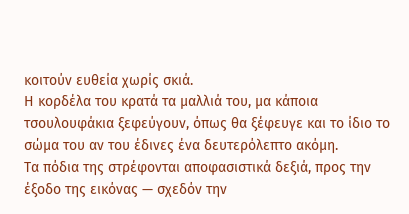κοιτούν ευθεία χωρίς σκιά.
Η κορδέλα του κρατά τα μαλλιά του, μα κάποια τσουλουφάκια ξεφεύγουν, όπως θα ξέφευγε και το ίδιο το σώμα του αν του έδινες ένα δευτερόλεπτο ακόμη.
Τα πόδια της στρέφονται αποφασιστικά δεξιά, προς την έξοδο της εικόνας — σχεδόν την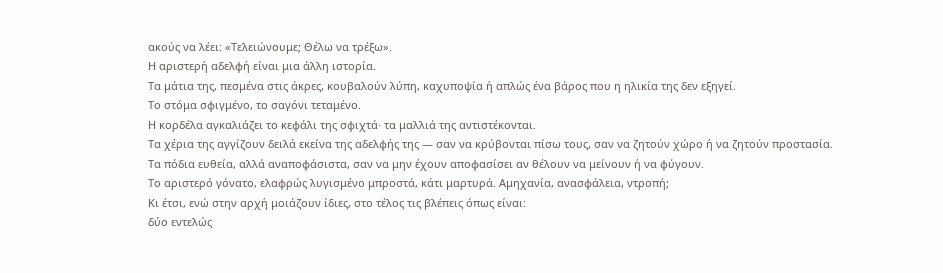ακούς να λέει: «Τελειώνουμε; Θέλω να τρέξω».
Η αριστερή αδελφή είναι μια άλλη ιστορία.
Τα μάτια της, πεσμένα στις άκρες, κουβαλούν λύπη, καχυποψία ή απλώς ένα βάρος που η ηλικία της δεν εξηγεί.
Το στόμα σφιγμένο, το σαγόνι τεταμένο.
Η κορδέλα αγκαλιάζει το κεφάλι της σφιχτά· τα μαλλιά της αντιστέκονται.
Τα χέρια της αγγίζουν δειλά εκείνα της αδελφής της — σαν να κρύβονται πίσω τους, σαν να ζητούν χώρο ή να ζητούν προστασία.
Τα πόδια ευθεία, αλλά αναποφάσιστα, σαν να μην έχουν αποφασίσει αν θέλουν να μείνουν ή να φύγουν.
Το αριστερό γόνατο, ελαφρώς λυγισμένο μπροστά, κάτι μαρτυρά. Αμηχανία, ανασφάλεια, ντροπή;
Κι έτσι, ενώ στην αρχή μοιάζουν ίδιες, στο τέλος τις βλέπεις όπως είναι:
δύο εντελώς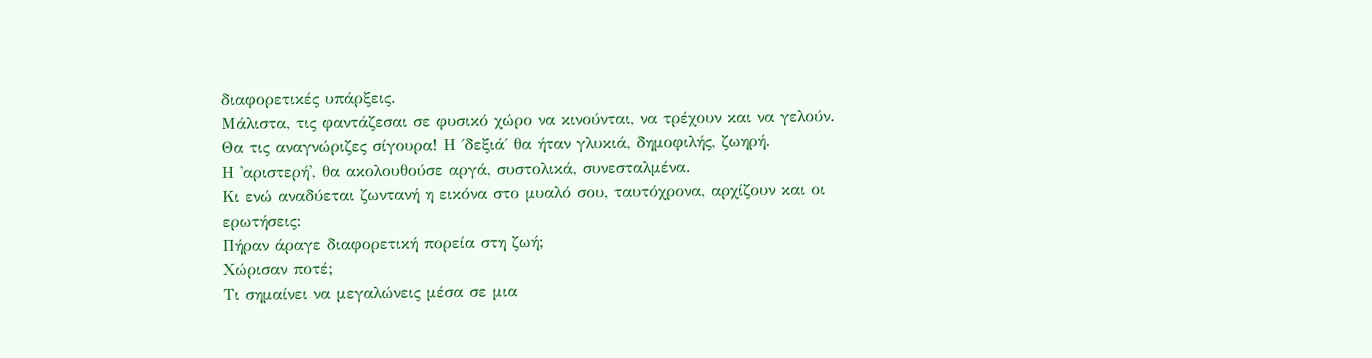διαφορετικές υπάρξεις.
Μάλιστα, τις φαντάζεσαι σε φυσικό χώρο να κινούνται, να τρέχουν και να γελούν.
Θα τις αναγνώριζες σίγουρα! Η ΄δεξιά΄ θα ήταν γλυκιά, δημοφιλής, ζωηρή.
Η 'αριστερή', θα ακολουθούσε αργά, συστολικά, συνεσταλμένα.
Κι ενώ αναδύεται ζωντανή η εικόνα στο μυαλό σου, ταυτόχρονα, αρχίζουν και οι ερωτήσεις:
Πήραν άραγε διαφορετική πορεία στη ζωή;
Χώρισαν ποτέ;
Τι σημαίνει να μεγαλώνεις μέσα σε μια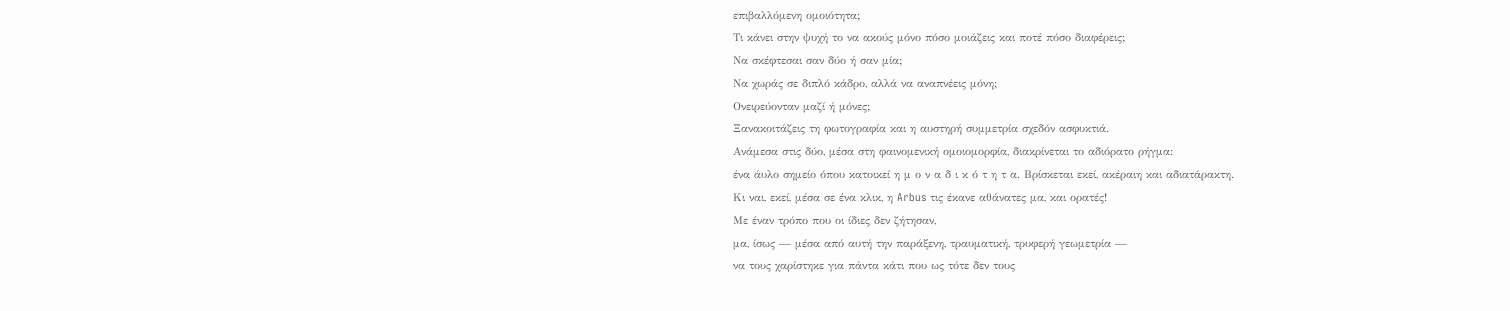επιβαλλόμενη ομοιότητα;
Τι κάνει στην ψυχή το να ακούς μόνο πόσο μοιάζεις και ποτέ πόσο διαφέρεις;
Να σκέφτεσαι σαν δύο ή σαν μία;
Να χωράς σε διπλό κάδρο, αλλά να αναπνέεις μόνη;
Ονειρεύονταν μαζί ή μόνες;
Ξανακοιτάζεις τη φωτογραφία και η αυστηρή συμμετρία σχεδόν ασφυκτιά.
Ανάμεσα στις δύο, μέσα στη φαινομενική ομοιομορφία, διακρίνεται το αδιόρατο ρήγμα:
ένα άυλο σημείο όπου κατοικεί η μ ο ν α δ ι κ ό τ η τ α. Βρίσκεται εκεί, ακέραιη και αδιατάρακτη.
Κι ναι, εκεί, μέσα σε ένα κλικ, η Arbus τις έκανε αθάνατες μα, και ορατές!
Με έναν τρόπο που οι ίδιες δεν ζήτησαν,
μα, ίσως — μέσα από αυτή την παράξενη, τραυματική, τρυφερή γεωμετρία —
να τους χαρίστηκε για πάντα κάτι που ως τότε δεν τους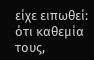είχε ειπωθεί:
ότι καθεμία τους,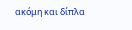ακόμη και δίπλα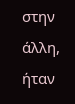στην άλλη,
ήταν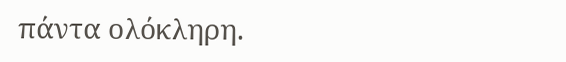πάντα ολόκληρη.